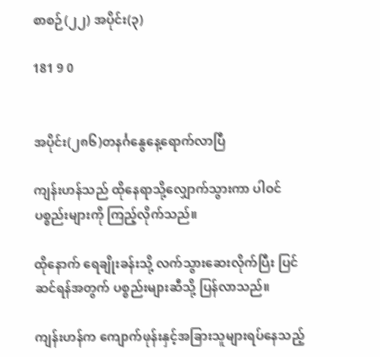စာစဉ်(၂၂) အပိုင်း(၃)

181 9 0


အပိုင်း(၂၈၆)တနင်္ဂနွေနေ့ရောက်လာပြီ

ကျန်းဟန်သည် ထိုနေရာသို့လျှောက်သွားကာ ပါဝင်ပစ္စည်းများကို ကြည့်လိုက်သည်။

ထိုနောက် ရေချိုးခန်းသို့ လက်သွားဆေးလိုက်ပြီး ပြင်ဆင်ရန်အတွက် ပစ္စည်းများဆီသို့ ပြန်လာသည်။

ကျန်းဟန်က ကျောက်ဖုန်းနှင့်အခြားသူများရပ်နေသည့်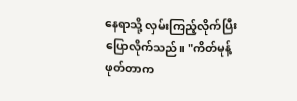နေရာသို့ လှမ်းကြည့်လိုက်ပြီး ပြောလိုက်သည်။ "ကိတ်မုန့်ဖုတ်တာက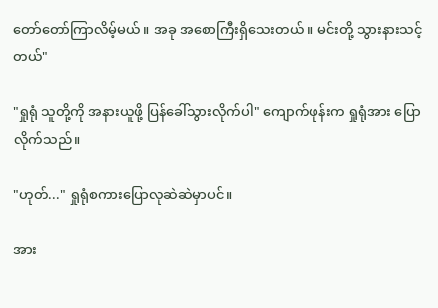တော်တော်ကြာလိမ့်မယ်။ အခု အစောကြီးရှိသေးတယ်။ မင်းတို့ သွားနားသင့်တယ်"

"ရှုရုံ သူတို့ကို အနားယူဖို့ ပြန်ခေါ်သွားလိုက်ပါ" ကျောက်ဖုန်းက ရှုရုံအား ပြောလိုက်သည်။

"ဟုတ်..." ရှုရုံစကားပြောလုဆဲဆဲမှာပင်။

အား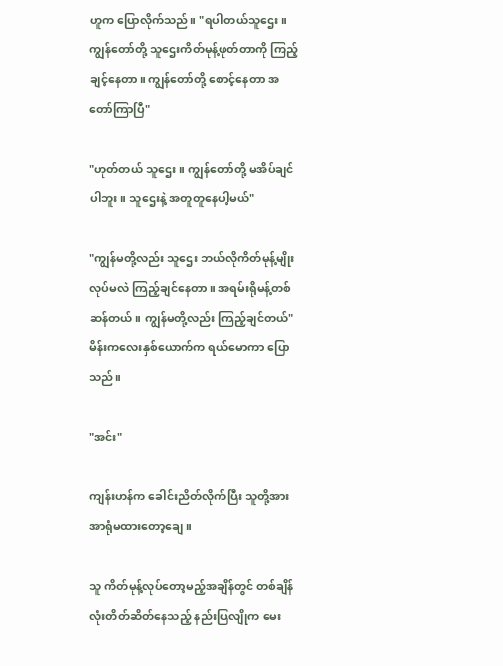ဟူက ပြောလိုက်သည်။ "ရပါတယ်သူဌေး။ ကျွန်တော်တို့ သူဌေးကိတ်မုန့်ဖုတ်တာကို ကြည့်ချင့်နေတာ။ ကျွန်တော်တို့ စောင့်နေတာ အတော်ကြာပြီ"

"ဟုတ်တယ် သူဌေး။ ကျွန်တော်တို့ မအိပ်ချင်ပါဘူး။ သူဌေးနဲ့ အတူတူနေပါ့မယ်"

"ကျွန်မတို့လည်း သူဌေး ဘယ်လိုကိတ်မုန့်မျိုးလုပ်မလဲ ကြည့်ချင်နေတာ။ အရမ်းရိုမန့်တစ်ဆန်တယ်။ ကျွန်မတို့လည်း ကြည့်ချင်တယ်" မိန်းကလေးနှစ်ယောက်က ရယ်မောကာ ပြောသည်။

"အင်း"

ကျန်းဟန်က ခေါင်းညိတ်လိုက်ပြီး သူတို့အား အာရုံမထားတော့ချေ။

သူ ကိတ်မုန့်လုပ်တော့မည့်အချိန်တွင် တစ်ချိန်လုံးတိတ်ဆိတ်နေသည့် နည်းပြလျိုက မေး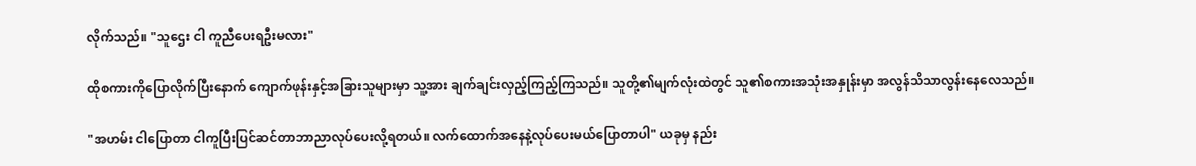လိုက်သည်။ "သူဌေး ငါ ကူညီပေးရဦးမလား"

ထိုစကားကိုပြောလိုက်ပြီးနောက် ကျောက်ဖုန်းနှင့်အခြားသူများမှာ သူ့အား ချက်ချင်းလှည့်ကြည့်ကြသည်။ သူတို့၏မျက်လုံးထဲတွင် သူ၏စကားအသုံးအနှုန်းမှာ အလွန်သိသာလွန်းနေလေသည်။

"အဟမ်း ငါပြောတာ ငါကူပြီးပြင်ဆင်တာဘာညာလုပ်ပေးလို့ရတယ်။ လက်ထောက်အနေနဲ့လုပ်ပေးမယ်ပြောတာပါ" ယခုမှ နည်း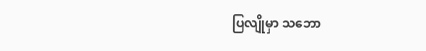ပြလျိုမှာ သဘော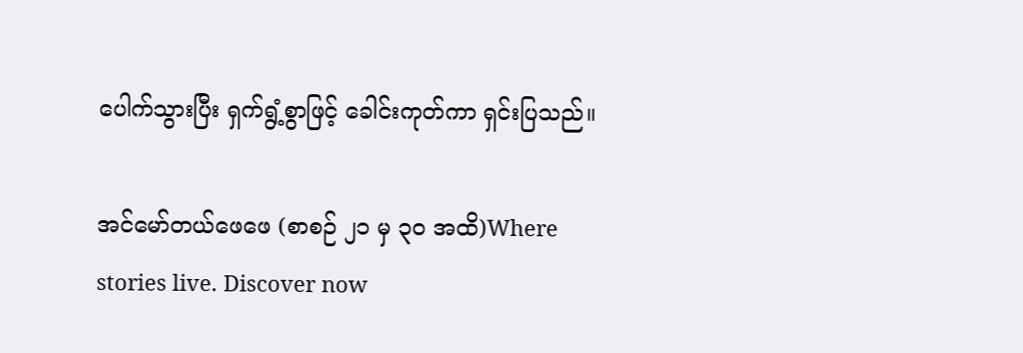ပေါက်သွားပြီး ရှက်ရွံ့စွာဖြင့် ခေါင်းကုတ်ကာ ရှင်းပြသည်။

အင်မော်တယ်ဖေဖေ (စာစဉ် ၂၁ မှ ၃၀ အထိ)Where stories live. Discover now